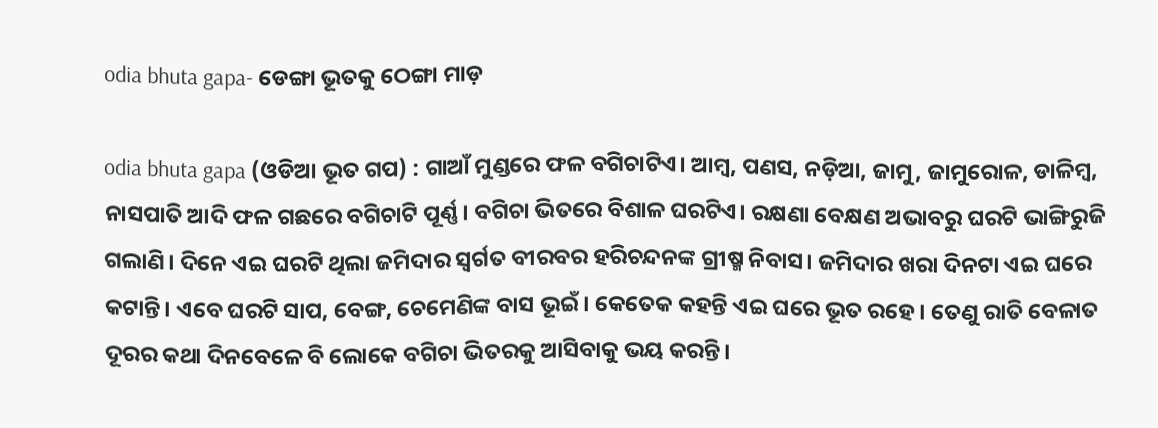odia bhuta gapa- ଡେଙ୍ଗା ଭୂତକୁ ଠେଙ୍ଗା ମାଡ଼

odia bhuta gapa (ଓଡିଆ ଭୂତ ଗପ) : ଗାଆଁ ମୁଣ୍ଡରେ ଫଳ ବଗିଚାଟିଏ। ଆମ୍ବ, ପଣସ, ନଡ଼ିଆ, ଜାମୁ, ଜାମୁରୋଳ, ଡାଳିମ୍ବ, ନାସପାତି ଆଦି ଫଳ ଗଛରେ ବଗିଚାଟି ପୂର୍ଣ୍ଣ। ବଗିଚା ଭିତରେ ବିଶାଳ ଘରଟିଏ। ରକ୍ଷଣା ବେକ୍ଷଣ ଅଭାବରୁ ଘରଟି ଭାଙ୍ଗିରୁଜି ଗଲାଣି। ଦିନେ ଏଇ ଘରଟି ଥିଲା ଜମିଦାର ସ୍ବର୍ଗତ ବୀରବର ହରିଚନ୍ଦନଙ୍କ ଗ୍ରୀଷ୍ମ ନିବାସ। ଜମିଦାର ଖରା ଦିନଟା ଏଇ ଘରେ କଟାନ୍ତି। ଏବେ ଘରଟି ସାପ, ବେଙ୍ଗ, ଚେମେଣିଙ୍କ ବାସ ଭୂଇଁ। କେତେକ କହନ୍ତି ଏଇ ଘରେ ଭୂତ ରହେ। ତେଣୁ ରାତି ବେଳାତ ଦୂରର କଥା ଦିନବେଳେ ବି ଲୋକେ ବଗିଚା ଭିତରକୁ ଆସିବାକୁ ଭୟ କରନ୍ତି।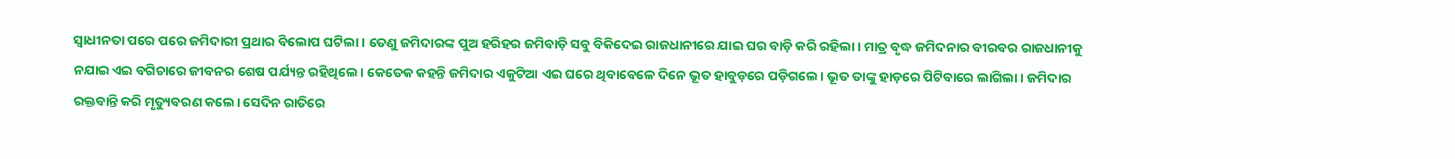ସ୍ବାଧୀନତା ପରେ ପରେ ଜମିଦାରୀ ପ୍ରଥାର ବିଲୋପ ଘଟିଲା। ତେଣୁ ଜମିଦାରଙ୍କ ପୁଅ ହରିହର ଜମିବାଡ଼ି ସବୁ ବିକିଦେଇ ରାଜଧାନୀରେ ଯାଇ ଘର ବାଡ଼ି କରି ରହିଲା। ମାତ୍ର ବୃଦ୍ଧ ଜମିଦନାର ବୀରବର ରାଜଧାନୀକୁ ନଯାଇ ଏଇ ବଗିଚାରେ ଜୀବନର ଶେଷ ପର୍ଯ୍ୟନ୍ତ ରହିଥିଲେ। କେତେକ କହନ୍ତି ଜମିଦାର ଏକୁଟିଆ ଏଇ ଘରେ ଥିବାବେଳେ ଦିନେ ଭୂତ ହାବୁଡ଼ରେ ପଡ଼ିଗଲେ। ଭୂତ ତାଙ୍କୁ ହାଡ଼ରେ ପିଟିବାରେ ଲାଗିଲା। ଜମିଦାର ରକ୍ତବାନ୍ତି କରି ମୃତ୍ୟୁବରଣ କଲେ। ସେଦିନ ରାତିରେ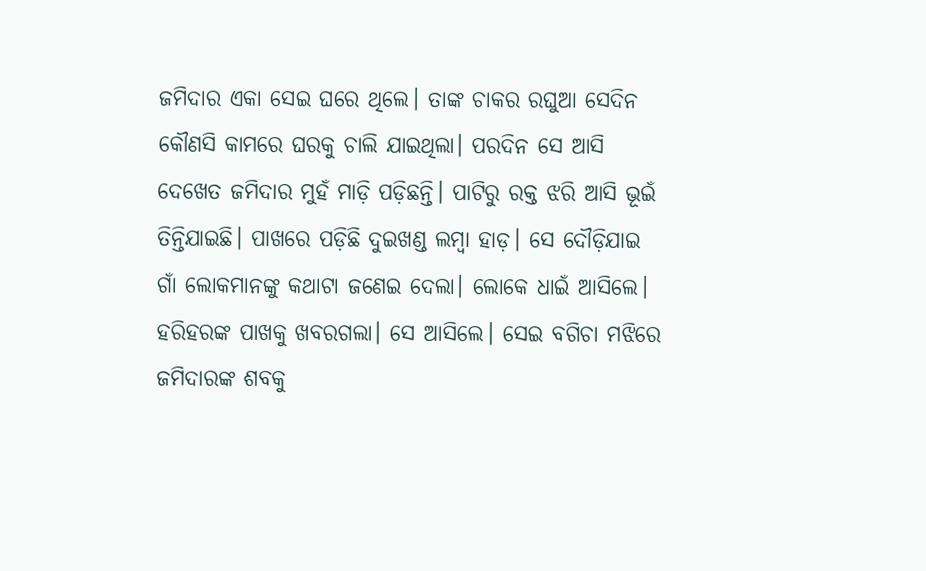ଜମିଦାର ଏକା ସେଇ ଘରେ ଥିଲେ। ତାଙ୍କ ଚାକର ରଘୁଆ ସେଦିନ କୌଣସି କାମରେ ଘରକୁ ଚାଲି ଯାଇଥିଲା। ପରଦିନ ସେ ଆସି ଦେଖେତ ଜମିଦାର ମୁହଁ ମାଡ଼ି ପଡ଼ିଛନ୍ତି। ପାଟିରୁ ରକ୍ତ ଝରି ଆସି ଭୂଇଁ ତିନ୍ତିଯାଇଛି। ପାଖରେ ପଡ଼ିଛି ଦୁଇଖଣ୍ଡ ଲମ୍ବା ହାଡ଼। ସେ ଦୌଡ଼ିଯାଇ ଗାଁ ଲୋକମାନଙ୍କୁ କଥାଟା ଜଣେଇ ଦେଲା। ଲୋକେ ଧାଇଁ ଆସିଲେ। ହରିହରଙ୍କ ପାଖକୁ ଖବରଗଲା। ସେ ଆସିଲେ। ସେଇ ବଗିଚା ମଝିରେ ଜମିଦାରଙ୍କ ଶବକୁ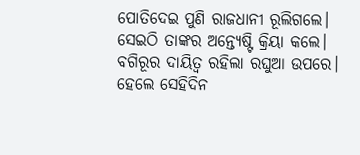ପୋତିଦେଇ ପୁଣି ରାଜଧାନୀ ରୂଲିଗଲେ। ସେଇଠି ତାଙ୍କର ଅନ୍ତ୍ୟେଷ୍ଟି କ୍ରିୟା କଲେ।
ବଗିରୂର ଦାୟିତ୍ବ ରହିଲା ରଘୁଆ ଉପରେ। ହେଲେ ସେହିଦିନ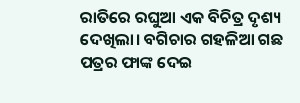ରାତିରେ ରଘୁଆ ଏକ ବିଚିତ୍ର ଦୃଶ୍ୟ ଦେଖିଲା। ବଗିଚାର ଗହଳିଆ ଗଛ ପତ୍ରର ଫାଙ୍କ ଦେଇ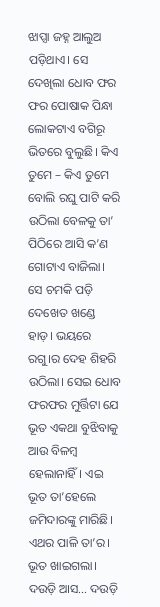ଝାପ୍ସା ଜହ୍ନ ଆଲୁଅ ପଡ଼ିଥାଏ। ସେ ଦେଖିଲା ଧୋବ ଫର ଫର ପୋଷାକ ପିନ୍ଧା ଲୋକଟାଏ ବଗିରୂ ଭିତରେ ବୁଲୁଛି। କିଏ ତୁମେ – କିଏ ତୁମେ ବୋଲି ରଘୁ ପାଟି କରି ଉଠିଲା ବେଳକୁ ତା’ ପିଠିରେ ଆସି କ’ଣ ଗୋଟାଏ ବାଜିଲା। ସେ ଚମକି ପଡ଼ି ଦେଖେତ ଖଣ୍ଡେ ହାଡ଼। ଭୟରେ ରଗୁ।ର ଦେହ ଶିହରି ଉଠିଲା। ସେଇ ଧୋବ ଫରଫର ମୁର୍ତ୍ତିଟା ଯେ ଭୂତ ଏକଥା ବୁଝିବାକୁ ଆଉ ବିଳମ୍ବ ହେଲାନାହିଁ। ଏଇ ଭୂତ ତା’ହେଲେ ଜମିଦାରଙ୍କୁ ମାରିଛି। ଏଥର ପାଳି ତା’ର। ଭୂତ ଖାଇଗଲା। ଦଉଡ଼ି ଆସ… ଦଉଡ଼ି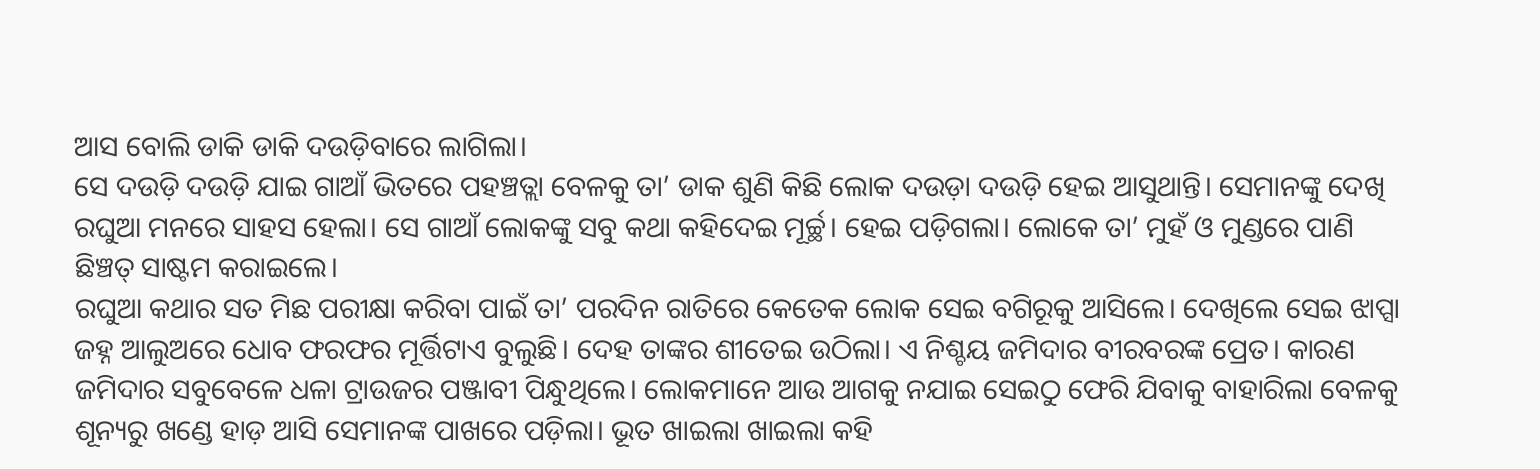ଆସ ବୋଲି ଡାକି ଡାକି ଦଉଡ଼ିବାରେ ଲାଗିଲା।
ସେ ଦଉଡ଼ି ଦଉଡ଼ି ଯାଇ ଗାଆଁ ଭିତରେ ପହଞ୍ଚତ୍ଲା ବେଳକୁ ତା’ ଡାକ ଶୁଣି କିଛି ଲୋକ ଦଉଡ଼ା ଦଉଡ଼ି ହେଇ ଆସୁଥାନ୍ତି। ସେମାନଙ୍କୁ ଦେଖି ରଘୁଆ ମନରେ ସାହସ ହେଲା। ସେ ଗାଆଁ ଲୋକଙ୍କୁ ସବୁ କଥା କହିଦେଇ ମୂର୍ଚ୍ଛ। ହେଇ ପଡ଼ିଗଲା। ଲୋକେ ତା’ ମୁହଁ ଓ ମୁଣ୍ଡରେ ପାଣି ଛିଞ୍ଚତ୍ ସାଷ୍ଟମ କରାଇଲେ।
ରଘୁଆ କଥାର ସତ ମିଛ ପରୀକ୍ଷା କରିବା ପାଇଁ ତା’ ପରଦିନ ରାତିରେ କେତେକ ଲୋକ ସେଇ ବଗିରୂକୁ ଆସିଲେ। ଦେଖିଲେ ସେଇ ଝାପ୍ସା ଜହ୍ନ ଆଲୁଅରେ ଧୋବ ଫରଫର ମୂର୍ତ୍ତିଟାଏ ବୁଲୁଛି। ଦେହ ତାଙ୍କର ଶୀତେଇ ଉଠିଲା। ଏ ନିଶ୍ଚୟ ଜମିଦାର ବୀରବରଙ୍କ ପ୍ରେତ। କାରଣ ଜମିଦାର ସବୁବେଳେ ଧଳା ଟ୍ରାଉଜର ପଞ୍ଜାବୀ ପିନ୍ଧୁଥିଲେ। ଲୋକମାନେ ଆଉ ଆଗକୁ ନଯାଇ ସେଇଠୁ ଫେରି ଯିବାକୁ ବାହାରିଲା ବେଳକୁ ଶୂନ୍ୟରୁ ଖଣ୍ଡେ ହାଡ଼ ଆସି ସେମାନଙ୍କ ପାଖରେ ପଡ଼ିଲା। ଭୂତ ଖାଇଲା ଖାଇଲା କହି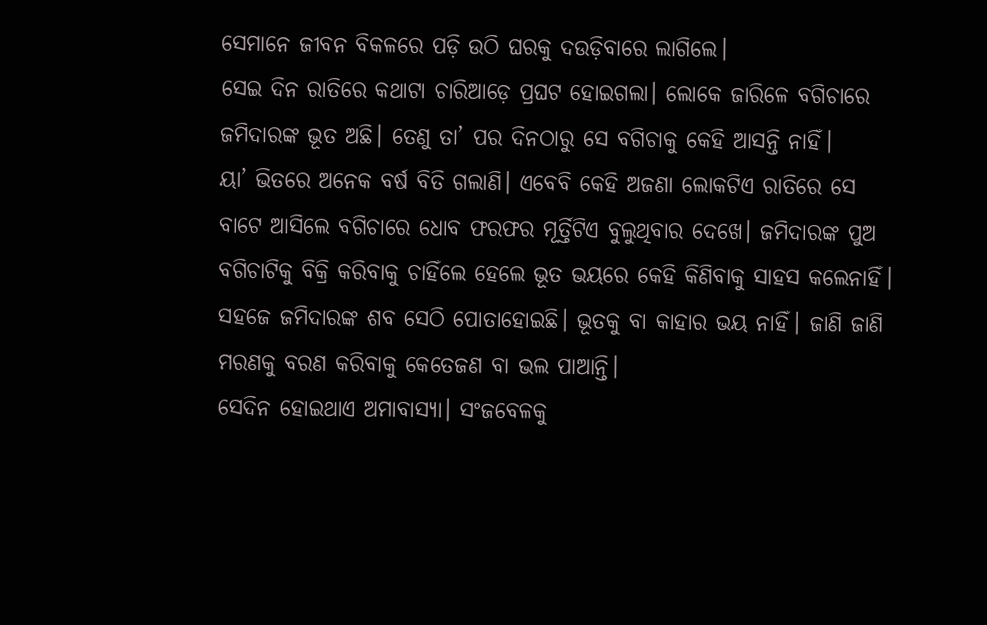ସେମାନେ ଜୀବନ ବିକଳରେ ପଡ଼ି ଉଠି ଘରକୁ ଦଉଡ଼ିବାରେ ଲାଗିଲେ।
ସେଇ ଦିନ ରାତିରେ କଥାଟା ଚାରିଆଡ଼େ ପ୍ରଘଟ ହୋଇଗଲା। ଲୋକେ ଜାରିଳେ ବଗିଚାରେ ଜମିଦାରଙ୍କ ଭୂତ ଅଛି। ତେଣୁ ତା’ ପର ଦିନଠାରୁ ସେ ବଗିଚାକୁ କେହି ଆସନ୍ତି ନାହିଁ।
ୟା’ ଭିତରେ ଅନେକ ବର୍ଷ ବିତି ଗଲାଣି। ଏବେବି କେହି ଅଜଣା ଲୋକଟିଏ ରାତିରେ ସେ ବାଟେ ଆସିଲେ ବଗିଚାରେ ଧୋବ ଫରଫର ମୂର୍ତ୍ତିଟିଏ ବୁଲୁଥିବାର ଦେଖେ। ଜମିଦାରଙ୍କ ପୁଅ ବଗିଚାଟିକୁ ବିକ୍ରି କରିବାକୁ ଚାହିଁଲେ ହେଲେ ଭୂତ ଭୟରେ କେହି କିଣିବାକୁ ସାହସ କଲେନାହିଁ। ସହଜେ ଜମିଦାରଙ୍କ ଶବ ସେଠି ପୋତାହୋଇଛି। ଭୂତକୁ ବା କାହାର ଭୟ ନାହିଁ। ଜାଣି ଜାଣି ମରଣକୁ ବରଣ କରିବାକୁ କେତେଜଣ ବା ଭଲ ପାଆନ୍ତି।
ସେଦିନ ହୋଇଥାଏ ଅମାବାସ୍ୟା। ସଂଜବେଳକୁ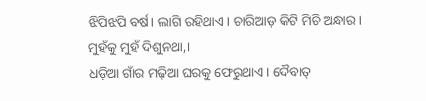ଝିପିଝପି ବର୍ଷ। ଲାଗି ରହିଥାଏ। ଚାରିଆଡ଼ କିଟି ମିଚି ଅନ୍ଧାର। ମୁହଁକୁ ମୁହଁ ଦିଶୁନଥା,।
ଧଡ଼ିଆ ଗାଁର ମଢ଼ିଆ ଘରକୁ ଫେରୁଥାଏ। ଦୈବାତ୍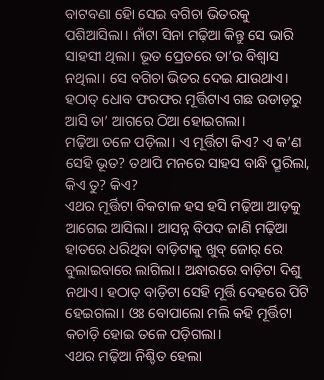ବାଟବଣା ହୋି ସେଇ ବଗିଚା ଭିତରକୁ ପଶିଆସିଲା। ନାଁଟା ସିନା ମଢ଼ିଆ କିନ୍ତୁ ସେ ଭାରି ସାହସୀ ଥିଲା। ଭୂତ ପ୍ରେତରେ ତା’ର ବିଶ୍ବାସ ନଥିଲା। ସେ ବଗିଚା ଭିତର ଦେଇ ଯାଉଥାଏ। ହଠାତ୍ ଧୋବ ଫରଫର ମୂର୍ତ୍ତିଟାଏ ଗଛ ଉଡାଡ଼ରୁ ଆସି ତା’ ଆଗରେ ଠିଆ ହୋଇଗଲା।
ମଢ଼ିଆ ତଳେ ପଡ଼ିଲା। ଏ ମୂର୍ତ୍ତିଟା କିଏ? ଏ କ’ଣ ସେହି ଭୂତ? ତଥାପି ମନରେ ସାହସ ବାନ୍ଧି ପ୍ରୂରିଲା, କିଏ ତୁ? କିଏ?
ଏଥର ମୂର୍ତ୍ତିଟା ବିକଟାଳ ହସ ହସି ମଢ଼ିଆ ଆଡ଼କୁ ଆଗେଇ ଆସିଲା। ଆସନ୍ନ ବିପଦ ଜାଣି ମଢ଼ିଆ ହାତରେ ଧରିଥିବା ବାଡ଼ିଟାକୁ ଖୁବ୍ ଜୋର୍ ରେ ବୁଲାଇବାରେ ଲାଗିଲା। ଅନ୍ଧାରରେ ବାଡ଼ିଟା ଦିଶୁ ନଥାଏ। ହଠାତ୍ ବାଡ଼ିଟା ସେହି ମୂର୍ତ୍ତି ଦେହରେ ପିଟି ହେଇଗଲା। ଓଃ ବୋପାଲୋ ମଲି କହି ମୂର୍ତ୍ତିଟା କଚାଡ଼ି ହୋଇ ତଳେ ପଡ଼ିଗଲା।
ଏଥର ମଢ଼ିଆ ନିଶ୍ଚିତ ହେଲା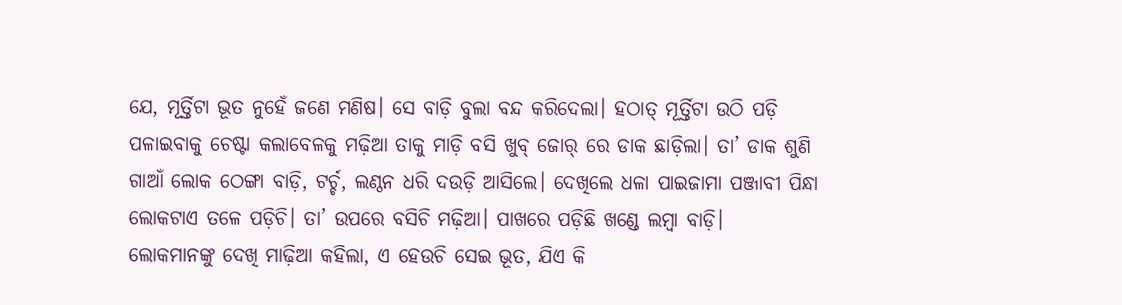ଯେ, ମୂର୍ତ୍ତିଟା ଭୂତ ନୁହେଁ ଜଣେ ମଣିଷ। ସେ ବାଡ଼ି ବୁଲା ବନ୍ଦ କରିଦେଲା। ହଠାତ୍ ମୂର୍ତ୍ତିଟା ଉଠି ପଡ଼ି ପଳାଇବାକୁ ଚେଷ୍ଟା କଲାବେଳକୁ ମଢ଼ିଆ ତାକୁ ମାଡ଼ି ବସି ଖୁବ୍ ଜୋର୍ ରେ ଡାକ ଛାଡ଼ିଲା। ତା’ ଡାକ ଶୁଣି ଗାଆଁ ଲୋକ ଠେଙ୍ଗା ବାଡ଼ି, ଟର୍ଚ୍ଚ, ଲଣ୍ଠନ ଧରି ଦଉଡ଼ି ଆସିଲେ। ଦେଖିଲେ ଧଳା ପାଇଜାମା ପଞ୍ଜାବୀ ପିନ୍ଧା ଲୋକଟାଏ ତଳେ ପଡ଼ିଚି। ତା’ ଉପରେ ବସିଚି ମଢ଼ିଆ। ପାଖରେ ପଡ଼ିଛି ଖଣ୍ଡେ ଲମ୍ବା ବାଡ଼ି।
ଲୋକମାନଙ୍କୁ ଦେଖି ମାଢ଼ିଆ କହିଲା, ଏ ହେଉଚି ସେଇ ଭୂତ, ଯିଏ କି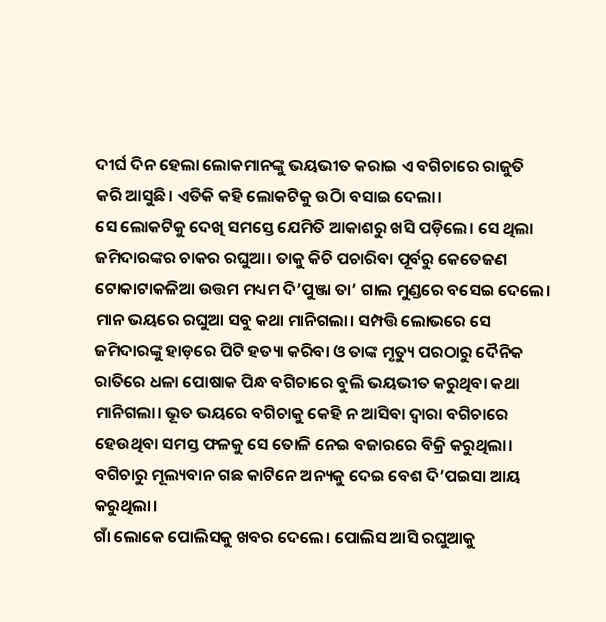ଦୀର୍ଘ ଦିନ ହେଲା ଲୋକମାନଙ୍କୁ ଭୟଭୀତ କରାଇ ଏ ବଗିଚାରେ ରାଜୁତି କରି ଆସୁଛି। ଏତିକି କହି ଲୋକଟିକୁ ଉଠାି ବସାଇ ଦେଲା।
ସେ ଲୋକଟିକୁ ଦେଖି ସମସ୍ତେ ଯେମିତି ଆକାଶରୁ ଖସି ପଡ଼ିଲେ। ସେ ଥିଲା ଜମିଦାରଙ୍କର ଚାକର ରଘୁଆ। ତାକୁ କିଚି ପଚାରିବା ପୂର୍ବରୁ କେତେଜଣ ଟୋକାଟାକଳିଆ ଉତ୍ତମ ମଧ୍ୟମ ଦି’ପୁଞ୍ଜା ତା’ ଗାଲ ମୁଣ୍ଡରେ ବସେଇ ଦେଲେ। ମାନ ଭୟରେ ରଘୁଆ ସବୁ କଥା ମାନିଗଲା। ସମ୍ପତ୍ତି ଲୋଭରେ ସେ ଜମିଦାରଙ୍କୁ ହାଡ଼ରେ ପିଟି ହତ୍ୟା କରିବା ଓ ତାଙ୍କ ମୃତ୍ୟୁ ପରଠାରୁ ଦୈନିକ ରାତିରେ ଧଳା ପୋଷାକ ପିନ୍ଧ ବଗିଚାରେ ବୁଲି ଭୟଭୀତ କରୁଥିବା କଥା ମାନିଗଲା। ଭୂତ ଭୟରେ ବଗିଚାକୁ କେହି ନ ଆସିବା ଦ୍ବାରା ବଗିଚାରେ ହେଉଥିବା ସମସ୍ତ ଫଳକୁ ସେ ତୋଳି ନେଇ ବଜାରରେ ବିକ୍ରି କରୁଥିଲା। ବଗିଚାରୁ ମୂଲ୍ୟବାନ ଗଛ କାଟିନେ ଅନ୍ୟକୁ ଦେଇ ବେଶ ଦି’ପଇସା ଆୟ କରୁଥିଲା।
ଗାଁ ଲୋକେ ପୋଲିସକୁ ଖବର ଦେଲେ। ପୋଲିସ ଆସି ରଘୁଆକୁ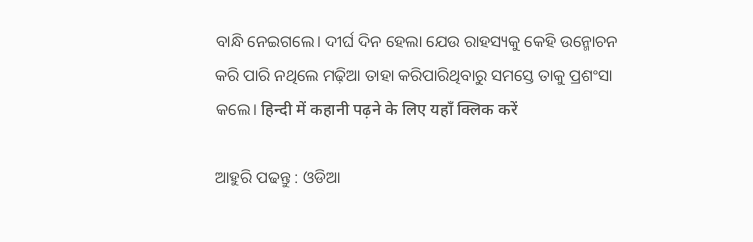ବାନ୍ଧି ନେଇଗଲେ। ଦୀର୍ଘ ଦିନ ହେଲା ଯେଉ ରାହସ୍ୟକୁ କେହି ଉନ୍ମୋଚନ କରି ପାରି ନଥିଲେ ମଢ଼ିଆ ତାହା କରିପାରିଥିବାରୁ ସମସ୍ତେ ତାକୁ ପ୍ରଶଂସା କଲେ। हिन्दी में कहानी पढ़ने के लिए यहाँ क्लिक करें

ଆହୁରି ପଢନ୍ତୁ : ଓଡିଆ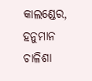କାଲଣ୍ଡେର, ହନୁମାନ ଚାଳିଶା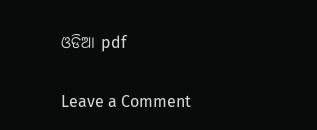ଓଡିଆ pdf

Leave a Comment